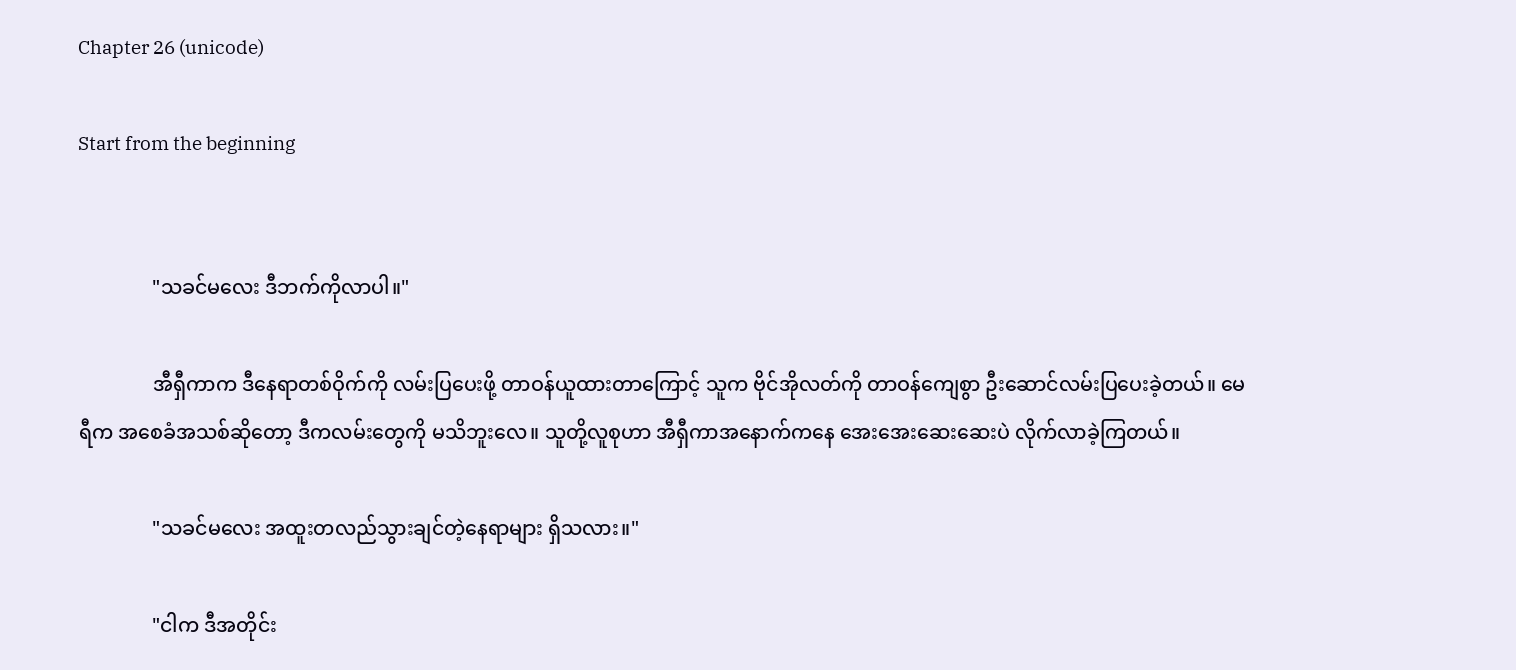Chapter 26 (unicode)

Start from the beginning


               "သခင်မလေး ဒီဘက်ကိုလာပါ။"

               အီရှီကာက ဒီနေရာတစ်ဝိုက်ကို လမ်းပြပေးဖို့ တာဝန်ယူထားတာကြောင့် သူက ဗိုင်အိုလတ်ကို တာဝန်ကျေစွာ ဦးဆောင်လမ်းပြပေးခဲ့တယ်။ မေရီက အစေခံအသစ်ဆိုတော့ ဒီကလမ်းတွေကို မသိဘူးလေ။ သူတို့လူစုဟာ အီရှီကာအနောက်ကနေ အေးအေးဆေးဆေးပဲ လိုက်လာခဲ့ကြတယ်။

               "သခင်မလေး အထူးတလည်သွားချင်တဲ့နေရာများ ရှိသလား။"

               "ငါက ဒီအတိုင်း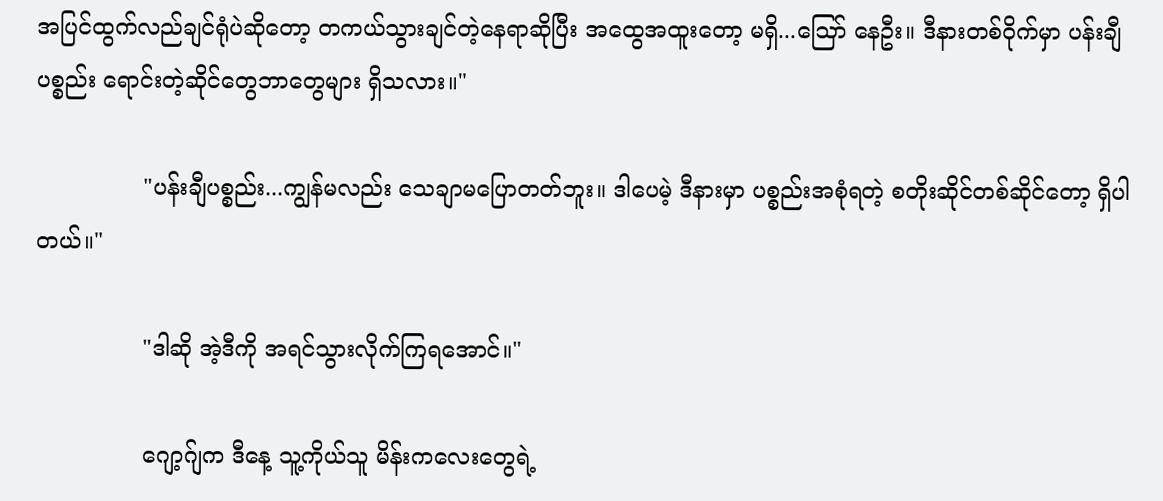အပြင်ထွက်လည်ချင်ရုံပဲဆိုတော့ တကယ်သွားချင်တဲ့နေရာဆိုပြီး အထွေအထူးတော့ မရှိ...ဪ နေဦး။ ဒီနားတစ်ဝိုက်မှာ ပန်းချီပစ္စည်း ရောင်းတဲ့ဆိုင်တွေဘာတွေများ ရှိသလား။"

               "ပန်းချီပစ္စည်း...ကျွန်မလည်း သေချာမပြောတတ်ဘူး။ ဒါပေမဲ့ ဒီနားမှာ ပစ္စည်းအစုံရတဲ့ စတိုးဆိုင်တစ်ဆိုင်တော့ ရှိပါတယ်။"

               "ဒါဆို အဲ့ဒီကို အရင်သွားလိုက်ကြရအောင်။"

               ဂျော့ဂ်ျက ဒီနေ့ သူ့ကိုယ်သူ မိန်းကလေးတွေရဲ့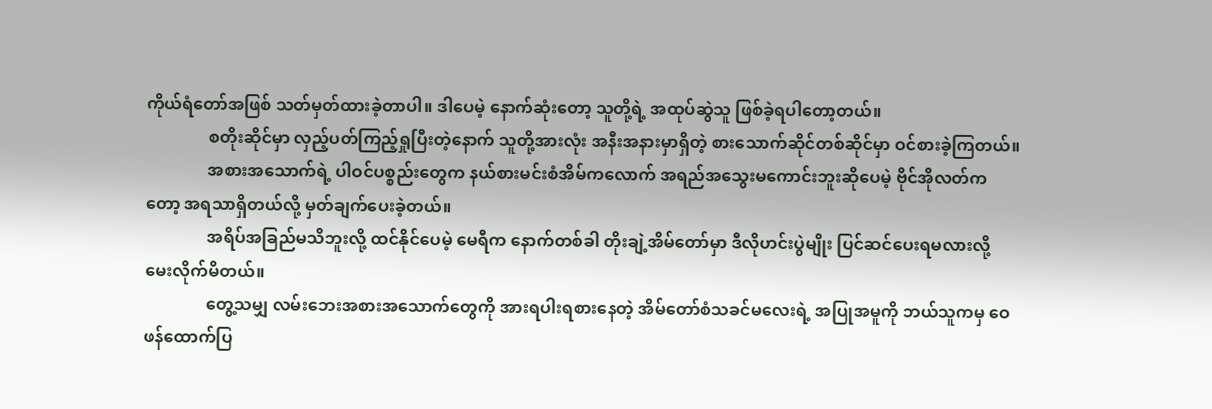ကိုယ်ရံတော်အဖြစ် သတ်မှတ်ထားခဲ့တာပါ။ ဒါပေမဲ့ နောက်ဆုံးတော့ သူတို့ရဲ့ အထုပ်ဆွဲသူ ဖြစ်ခဲ့ရပါတော့တယ်။
               စတိုးဆိုင်မှာ လှည့်ပတ်ကြည့်ရှုပြီးတဲ့နောက် သူတို့အားလုံး အနီးအနားမှာရှိတဲ့ စားသောက်ဆိုင်တစ်ဆိုင်မှာ ဝင်စားခဲ့ကြတယ်။
               အစားအသောက်ရဲ့ ပါဝင်ပစ္စည်းတွေက နယ်စားမင်းစံအိမ်ကလောက် အရည်အသွေးမကောင်းဘူးဆိုပေမဲ့ ဗိုင်အိုလတ်ကတော့ အရသာရှိတယ်လို့ မှတ်ချက်ပေးခဲ့တယ်။
               အရိပ်အခြည်မသိဘူးလို့ ထင်နိုင်ပေမဲ့ မေရီက နောက်တစ်ခါ တိုးချဲ့အိမ်တော်မှာ ဒီလိုဟင်းပွဲမျိုး ပြင်ဆင်ပေးရမလားလို့ မေးလိုက်မိတယ်။
               တွေ့သမျှ လမ်းဘေးအစားအသောက်တွေကို အားရပါးရစားနေတဲ့ အိမ်တော်စံသခင်မလေးရဲ့ အပြုအမူကို ဘယ်သူကမှ ဝေဖန်ထောက်ပြ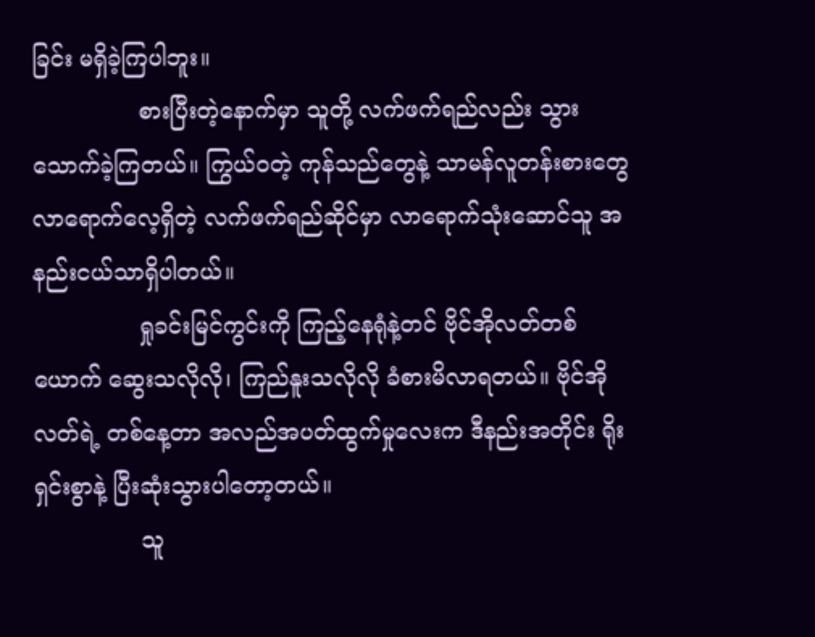ခြင်း မရှိခဲ့ကြပါဘူး။
               စားပြီးတဲ့နောက်မှာ သူတို့ လက်ဖက်ရည်လည်း သွားသောက်ခဲ့ကြတယ်။ ကြွယ်ဝတဲ့ ကုန်သည်တွေနဲ့ သာမန်လူတန်းစားတွေ လာရောက်လေ့ရှိတဲ့ လက်ဖက်ရည်ဆိုင်မှာ လာရောက်သုံးဆောင်သူ အနည်းငယ်သာရှိပါတယ်။
               ရှုခင်းမြင်ကွင်းကို ကြည့်နေရုံနဲ့တင် ဗိုင်အိုလတ်တစ်ယောက် ဆွေးသလိုလို၊ ကြည်နူးသလိုလို ခံစားမိလာရတယ်။ ဗိုင်အိုလတ်ရဲ့ တစ်နေ့တာ အလည်အပတ်ထွက်မှုလေးက ဒီနည်းအတိုင်း ရိုးရှင်းစွာနဲ့ ပြီးဆုံးသွားပါတော့တယ်။
               သူ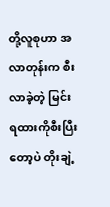တို့လူစုဟာ အလာတုန်းက စီးလာခဲ့တဲ့ မြင်းရထားကိုစီးပြီးတော့ပဲ တိုးချဲ့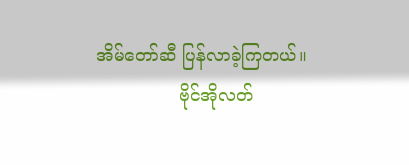အိမ်တော်ဆီ ပြန်လာခဲ့ကြတယ်။
               ဗိုင်အိုလတ်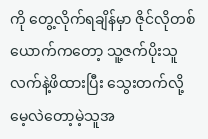ကို တွေ့လိုက်ရချိန်မှာ ဇိုင်လိုတစ်ယောက်ကတော့ သူ့ဇက်ပိုးသူ လက်နဲ့ဖိထားပြီး သွေးတက်လို့ မေ့လဲတော့မဲ့သူအ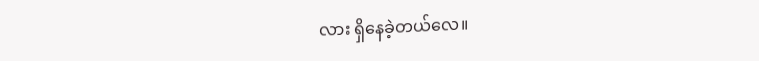လား ရှိနေခဲ့တယ်လေ။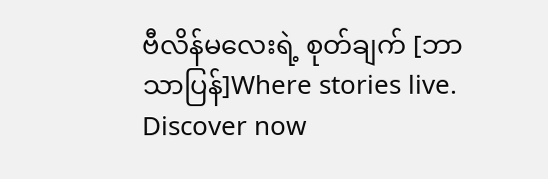ဗီလိန်မလေးရဲ့ စုတ်ချက် [ဘာသာပြန်]Where stories live. Discover now